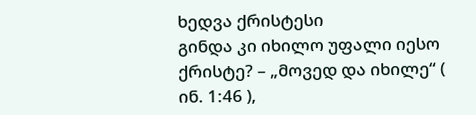ხედვა ქრისტესი
გინდა კი იხილო უფალი იესო ქრისტე? – „მოვედ და იხილე“ ( ინ. 1:46 ),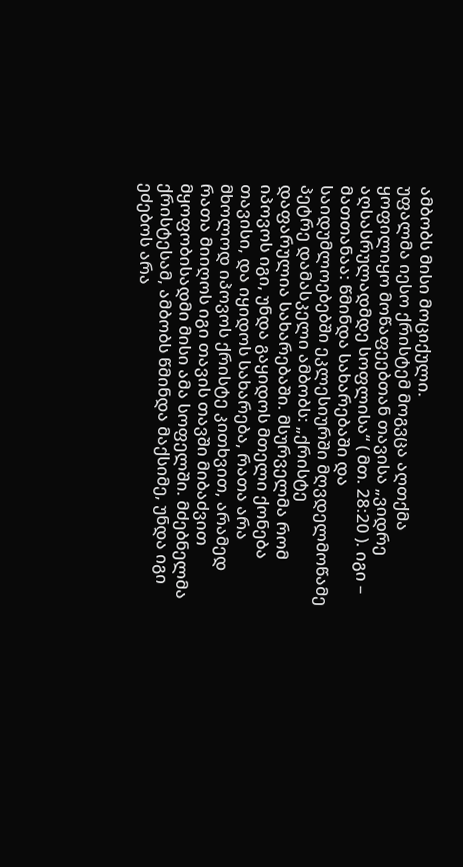ამბობს მისი მოციქული.
უფალმა იესო ქრისტემ მოგვცა აღთქმა ყოფილიყო მოწაფეებთან თავისა „ვიდრე აღსასრულადმდე სოფლისა“ ( მთ. 28:20 ). იგი – მათთანაა: წმინდა სახარებაში და საიდუმლოებებში ეკლესიურში მღვდელმოწამე პეტრე დამასკელი ამბობს: „ქრისტე დაფარულია სახარებაში. მსურველმა რომ იპოვოს იგი, უნდა გაყიდოს მთელი ქონება თავისი, და იყიდოს სახარება, რათა არა მხოლოდ იპოვოს ქრისტე კითხვით, არამედ რათა მიიღოს იგი თავის თავში მიბაძვით მყოფობისადმი მისი ამა სოფელში. მძებნელმა ქრისტესამ, ამბობს წმინდა მაქსიმე, უნდა იგი ეძებოს არა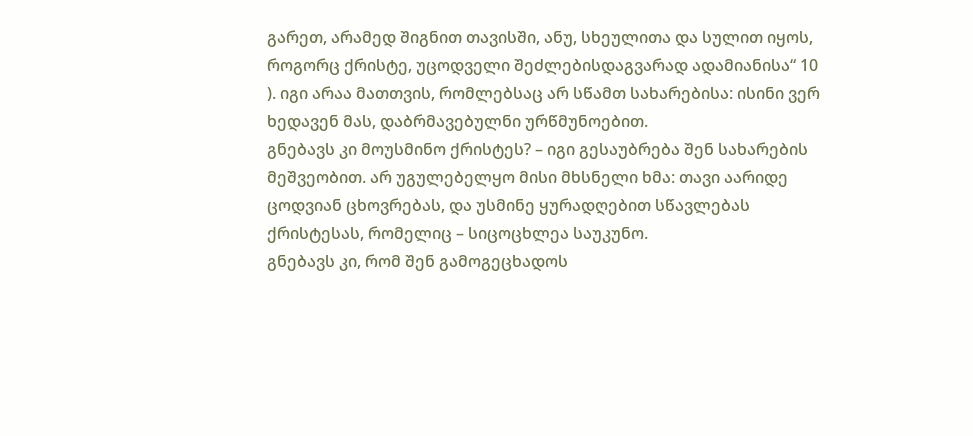გარეთ, არამედ შიგნით თავისში, ანუ, სხეულითა და სულით იყოს, როგორც ქრისტე, უცოდველი შეძლებისდაგვარად ადამიანისა“ 10 ). იგი არაა მათთვის, რომლებსაც არ სწამთ სახარებისა: ისინი ვერ ხედავენ მას, დაბრმავებულნი ურწმუნოებით.
გნებავს კი მოუსმინო ქრისტეს? – იგი გესაუბრება შენ სახარების მეშვეობით. არ უგულებელყო მისი მხსნელი ხმა: თავი აარიდე ცოდვიან ცხოვრებას, და უსმინე ყურადღებით სწავლებას ქრისტესას, რომელიც – სიცოცხლეა საუკუნო.
გნებავს კი, რომ შენ გამოგეცხადოს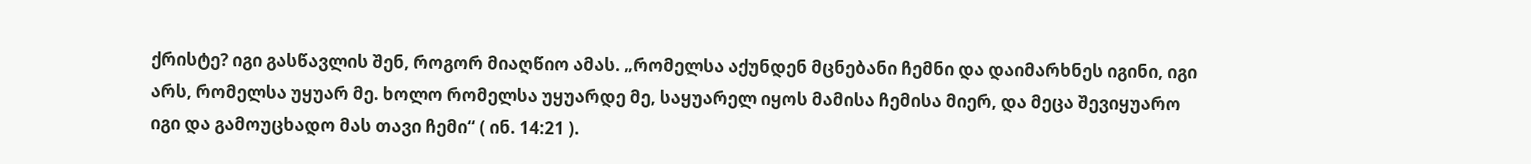ქრისტე? იგი გასწავლის შენ, როგორ მიაღწიო ამას. „რომელსა აქუნდენ მცნებანი ჩემნი და დაიმარხნეს იგინი, იგი არს, რომელსა უყუარ მე. ხოლო რომელსა უყუარდე მე, საყუარელ იყოს მამისა ჩემისა მიერ, და მეცა შევიყუარო იგი და გამოუცხადო მას თავი ჩემი“ ( ინ. 14:21 ).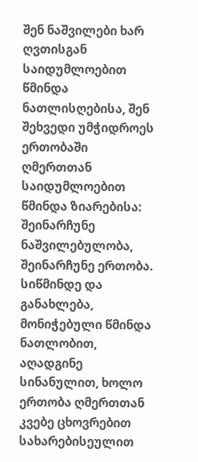შენ ნაშვილები ხარ ღვთისგან საიდუმლოებით წმინდა ნათლისღებისა, შენ შეხვედი უმჭიდროეს ერთობაში ღმერთთან საიდუმლოებით წმინდა ზიარებისა: შეინარჩუნე ნაშვილებულობა, შეინარჩუნე ერთობა. სიწმინდე და განახლება, მონიჭებული წმინდა ნათლობით, აღადგინე სინანულით, ხოლო ერთობა ღმერთთან კვებე ცხოვრებით სახარებისეულით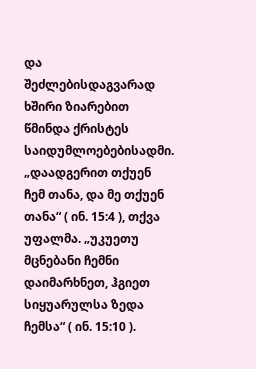და შეძლებისდაგვარად ხშირი ზიარებით წმინდა ქრისტეს საიდუმლოებებისადმი. „დაადგერით თქუენ ჩემ თანა, და მე თქუენ თანა“ ( ინ. 15:4 ), თქვა უფალმა. „უკუეთუ მცნებანი ჩემნი დაიმარხნეთ, ჰგიეთ სიყუარულსა ზედა ჩემსა“ ( ინ. 15:10 ).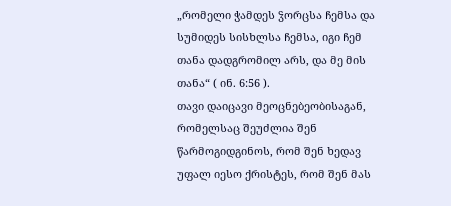„რომელი ჭამდეს ჴორცსა ჩემსა და სუმიდეს სისხლსა ჩემსა, იგი ჩემ თანა დადგრომილ არს, და მე მის თანა“ ( ინ. 6:56 ).
თავი დაიცავი მეოცნებეობისაგან, რომელსაც შეუძლია შენ წარმოგიდგინოს, რომ შენ ხედავ უფალ იესო ქრისტეს, რომ შენ მას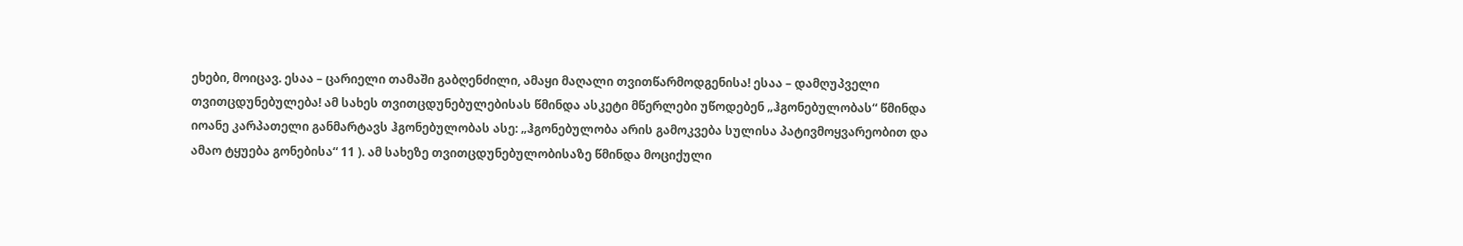ეხები, მოიცავ. ესაა – ცარიელი თამაში გაბღენძილი, ამაყი მაღალი თვითწარმოდგენისა! ესაა – დამღუპველი თვითცდუნებულება! ამ სახეს თვითცდუნებულებისას წმინდა ასკეტი მწერლები უწოდებენ „ჰგონებულობას“ წმინდა იოანე კარპათელი განმარტავს ჰგონებულობას ასე: „ჰგონებულობა არის გამოკვება სულისა პატივმოყვარეობით და ამაო ტყუება გონებისა“ 11 ). ამ სახეზე თვითცდუნებულობისაზე წმინდა მოციქული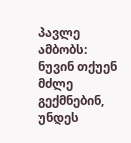პავლე ამბობს: ნუვინ თქუენ მძლე გექმნებინ, უნდეს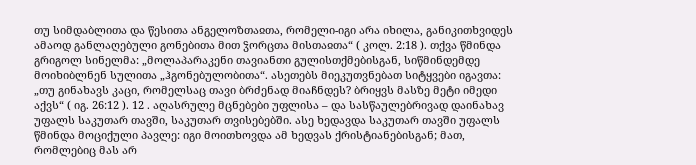თუ სიმდაბლითა და წესითა ანგელოზთაჲთა, რომელი-იგი არა იხილა, განიკითხვიდეს ამაოდ განლაღებული გონებითა მით ჴორცთა მისთაჲთა“ ( კოლ. 2:18 ). თქვა წმინდა გრიგოლ სინელმა: „მოლაპარაკენი თავიანთი გულისთქმებისგან, სიწმინდემდე მოიხიბლნენ სულითა „ჰგონებულობითა“. ასეთებს მიეკუთვნებათ სიტყვები იგავთა: „თუ გინახავს კაცი, რომელსაც თავი ბრძენად მიაჩნდეს? ბრიყვს მასზე მეტი იმედი აქვს“ ( იგ. 26:12 ). 12 . აღასრულე მცნებები უფლისა – და სასწაულებრივად დაინახავ უფალს საკუთარ თავში, საკუთარ თვისებებში. ასე ხედავდა საკუთარ თავში უფალს წმინდა მოციქული პავლე: იგი მოითხოვდა ამ ხედვას ქრისტიანებისგან; მათ, რომლებიც მას არ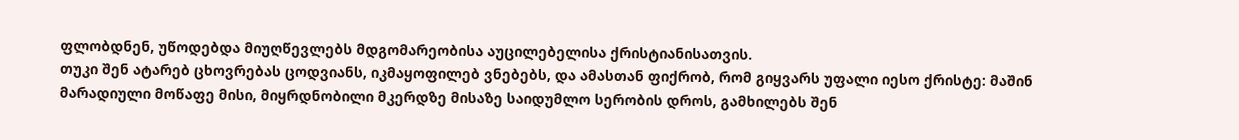ფლობდნენ, უწოდებდა მიუღწევლებს მდგომარეობისა აუცილებელისა ქრისტიანისათვის.
თუკი შენ ატარებ ცხოვრებას ცოდვიანს, იკმაყოფილებ ვნებებს, და ამასთან ფიქრობ, რომ გიყვარს უფალი იესო ქრისტე: მაშინ მარადიული მოწაფე მისი, მიყრდნობილი მკერდზე მისაზე საიდუმლო სერობის დროს, გამხილებს შენ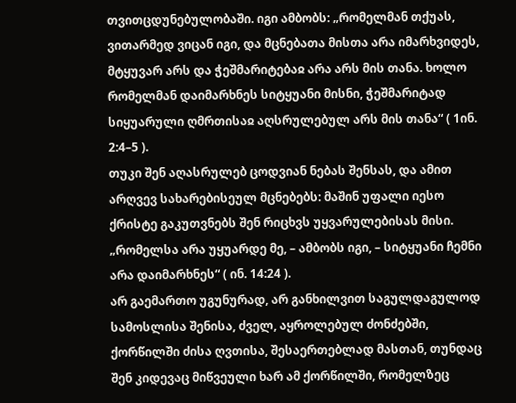თვითცდუნებულობაში. იგი ამბობს: „რომელმან თქუას, ვითარმედ ვიცან იგი, და მცნებათა მისთა არა იმარხვიდეს, მტყუვარ არს და ჭეშმარიტებაჲ არა არს მის თანა. ხოლო რომელმან დაიმარხნეს სიტყუანი მისნი, ჭეშმარიტად სიყუარული ღმრთისაჲ აღსრულებულ არს მის თანა“ ( 1ინ. 2:4–5 ).
თუკი შენ აღასრულებ ცოდვიან ნებას შენსას, და ამით არღვევ სახარებისეულ მცნებებს: მაშინ უფალი იესო ქრისტე გაკუთვნებს შენ რიცხვს უყვარულებისას მისი. „რომელსა არა უყუარდე მე, – ამბობს იგი, – სიტყუანი ჩემნი არა დაიმარხნეს“ ( ინ. 14:24 ).
არ გაემართო უგუნურად, არ განხილვით საგულდაგულოდ სამოსლისა შენისა, ძველ, აყროლებულ ძონძებში, ქორწილში ძისა ღვთისა, შესაერთებლად მასთან, თუნდაც შენ კიდევაც მიწვეული ხარ ამ ქორწილში, რომელზეც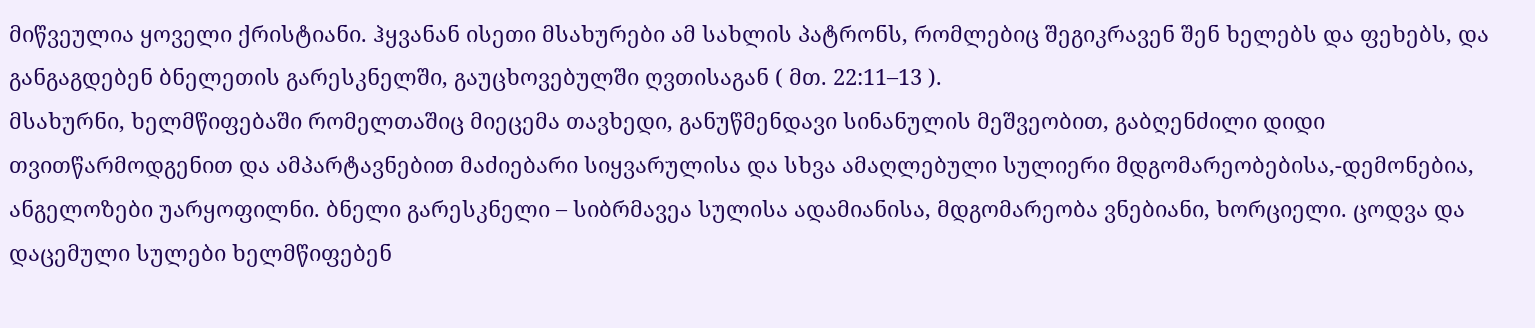მიწვეულია ყოველი ქრისტიანი. ჰყვანან ისეთი მსახურები ამ სახლის პატრონს, რომლებიც შეგიკრავენ შენ ხელებს და ფეხებს, და განგაგდებენ ბნელეთის გარესკნელში, გაუცხოვებულში ღვთისაგან ( მთ. 22:11–13 ).
მსახურნი, ხელმწიფებაში რომელთაშიც მიეცემა თავხედი, განუწმენდავი სინანულის მეშვეობით, გაბღენძილი დიდი თვითწარმოდგენით და ამპარტავნებით მაძიებარი სიყვარულისა და სხვა ამაღლებული სულიერი მდგომარეობებისა,-დემონებია, ანგელოზები უარყოფილნი. ბნელი გარესკნელი – სიბრმავეა სულისა ადამიანისა, მდგომარეობა ვნებიანი, ხორციელი. ცოდვა და დაცემული სულები ხელმწიფებენ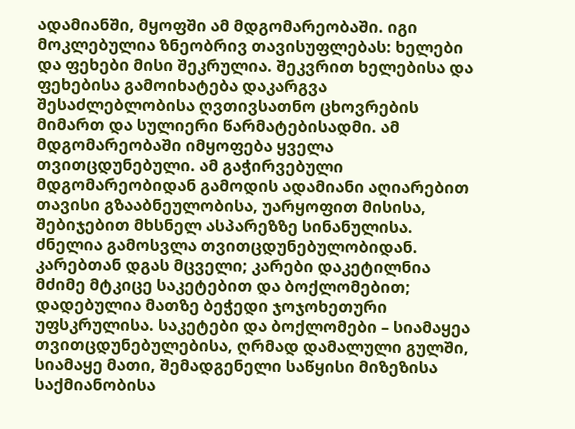ადამიანში, მყოფში ამ მდგომარეობაში. იგი მოკლებულია ზნეობრივ თავისუფლებას: ხელები და ფეხები მისი შეკრულია. შეკვრით ხელებისა და ფეხებისა გამოიხატება დაკარგვა შესაძლებლობისა ღვთივსათნო ცხოვრების მიმართ და სულიერი წარმატებისადმი. ამ მდგომარეობაში იმყოფება ყველა თვითცდუნებული. ამ გაჭირვებული მდგომარეობიდან გამოდის ადამიანი აღიარებით თავისი გზააბნეულობისა, უარყოფით მისისა, შებიჯებით მხსნელ ასპარეზზე სინანულისა.
ძნელია გამოსვლა თვითცდუნებულობიდან. კარებთან დგას მცველი; კარები დაკეტილნია მძიმე მტკიცე საკეტებით და ბოქლომებით; დადებულია მათზე ბეჭედი ჯოჯოხეთური უფსკრულისა. საკეტები და ბოქლომები – სიამაყეა თვითცდუნებულებისა, ღრმად დამალული გულში, სიამაყე მათი, შემადგენელი საწყისი მიზეზისა საქმიანობისა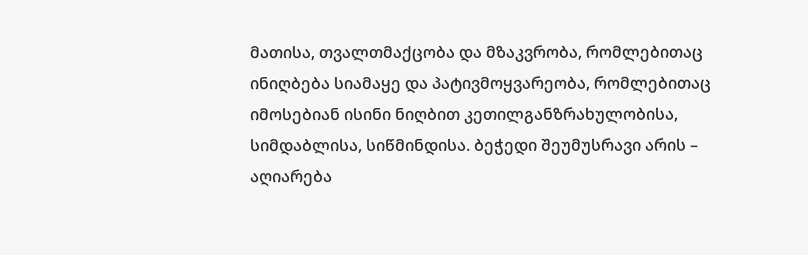მათისა, თვალთმაქცობა და მზაკვრობა, რომლებითაც ინიღბება სიამაყე და პატივმოყვარეობა, რომლებითაც იმოსებიან ისინი ნიღბით კეთილგანზრახულობისა, სიმდაბლისა, სიწმინდისა. ბეჭედი შეუმუსრავი არის – აღიარება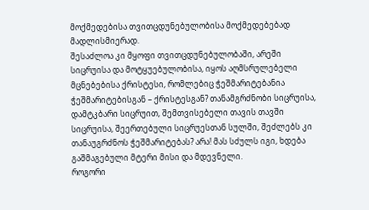მოქმედებისა თვითცდუნებულობისა მოქმედებებად მადლისმიერად.
შესაძლოა კი მყოფი თვითცდუნებულობაში, არეში სიცრუისა და მოტყუებულობისა, იყოს აღმსრულებელი მცნებებისა ქრისტესი, რომლებიც ჭეშმარიტებანია ჭეშმარიტებისგან – ქრისტესგან? თანამგრძნობი სიცრუისა, დამტკბარი სიცრუით, შემთვისებელი თავის თავში სიცრუისა, შეერთებული სიცრუესთან სულში, შეძლებს კი თანაუგრძნოს ჭეშმარიტებას? არა! მას სძულს იგი, ხდება გაშმაგებული მტერი მისი და მდევნელი.
როგორი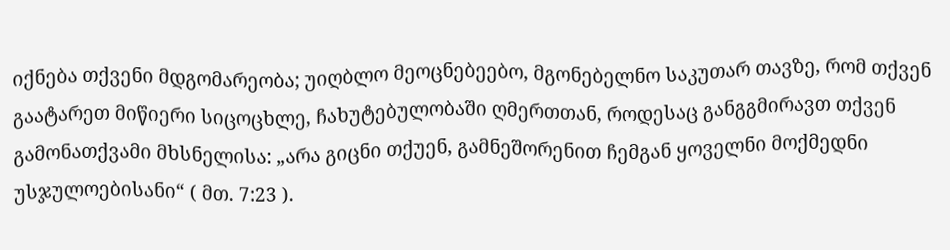იქნება თქვენი მდგომარეობა; უიღბლო მეოცნებეებო, მგონებელნო საკუთარ თავზე, რომ თქვენ გაატარეთ მიწიერი სიცოცხლე, ჩახუტებულობაში ღმერთთან, როდესაც განგგმირავთ თქვენ გამონათქვამი მხსნელისა: „არა გიცნი თქუენ, გამნეშორენით ჩემგან ყოველნი მოქმედნი უსჯულოებისანი“ ( მთ. 7:23 ).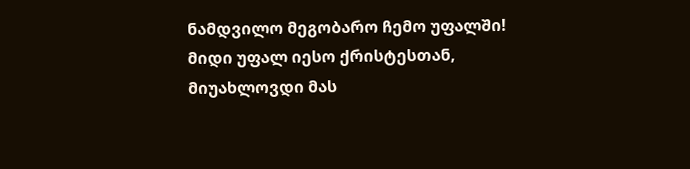ნამდვილო მეგობარო ჩემო უფალში! მიდი უფალ იესო ქრისტესთან, მიუახლოვდი მას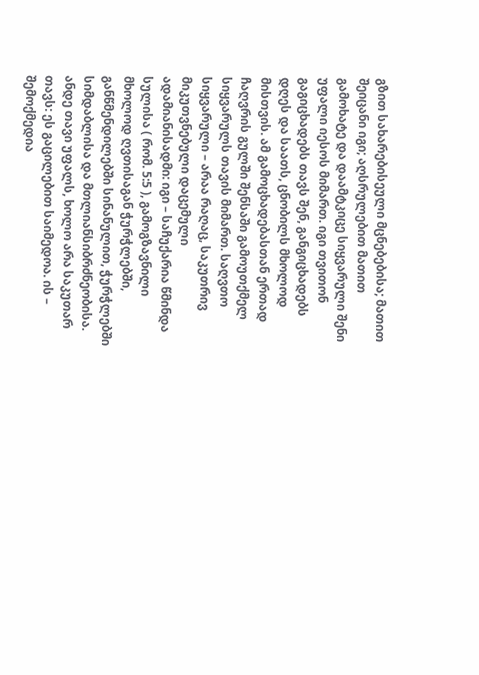გზით სახარებისეული მცნებებისა; მათით შეიცანი იგი; აღსრულებით მათით გამოხატე და დაამტკიცე სიყვარული შენი უფალი იესოს მიმართ. იგი თვითონ გაგიცხადებს თავს შენ, განგიცხადებს დღეს და საათს, ცნობილს მხოლოდ მისთვის. ამ გამოცხადებასთან ერთად ჩაღვრის გულში შენსაში გამოუთქმელ სიყვარულს თავის მიმართ. საღვთო სიყვარული – არაა რაღაც, საკუთრივ მიკუთვნებული დაცემული ადამიანისადმი: იგი – საჩუქარია წმინდა სულისა ( რომ. 5:5 ), გამოგზავნილი მხოლოდ ღვთისაგან ჭურჭლებში, განწმენდილებში სინანულით, ჭურჭლებში სიმდაბლისა და მთლიანსიბრძნეობისა.
ანდე თავი უფალს, ხოლო არა საკუთარ თავს: ეს გაცილებით საიმედოა. ის – შემოქმედია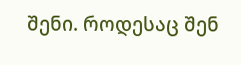შენი. როდესაც შენ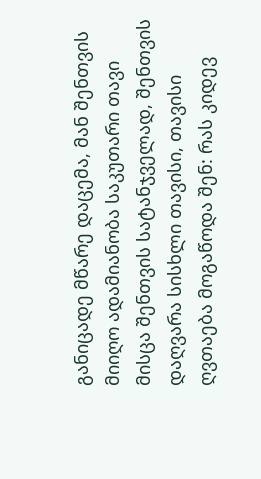განიცადე მწარე დაცემა, მან შენთვის მიიღო ადამიანობა საკუთარი თავი მისცა შენთვის სატანჯველად, შენთვის დაღვარა სისხლი თავისი, თავისი ღვთაება მოგაწოდა შენ: რას კიდევ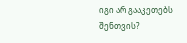იგი არ გააკეთებს შენთვის?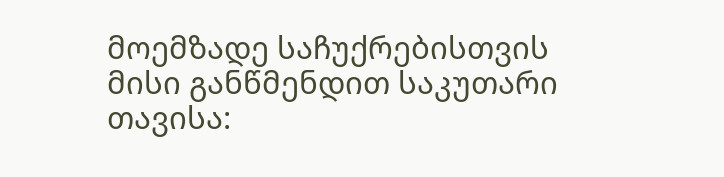მოემზადე საჩუქრებისთვის მისი განწმენდით საკუთარი თავისა: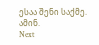ესაა შენი საქმე. ამინ.
Next